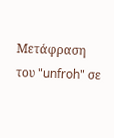Μετάφραση του "unfroh" σε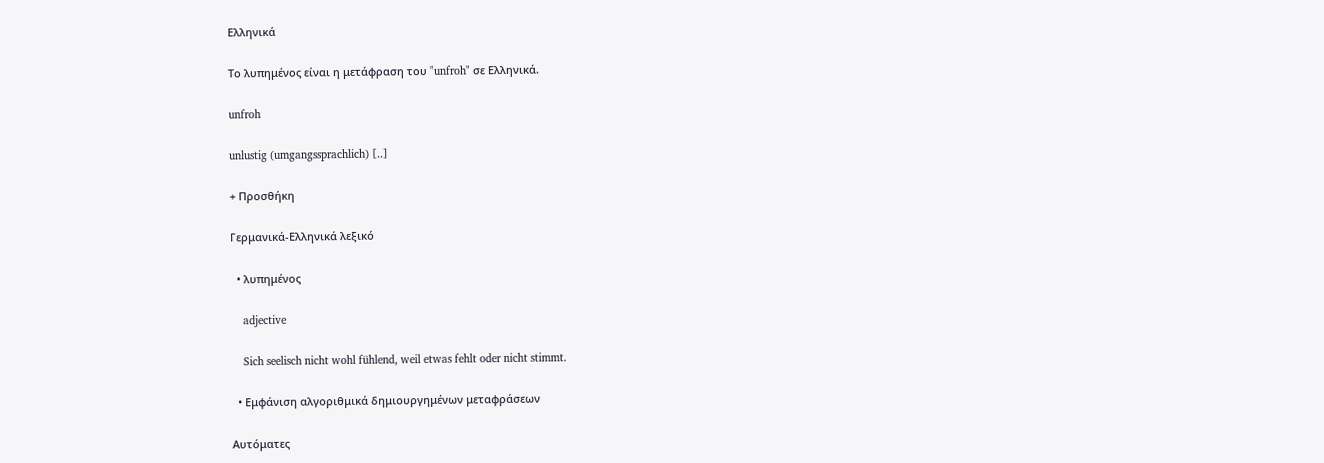Ελληνικά

Το λυπημένος είναι η μετάφραση του "unfroh" σε Ελληνικά.

unfroh

unlustig (umgangssprachlich) [..]

+ Προσθήκη

Γερμανικά-Ελληνικά λεξικό

  • λυπημένος

    adjective

    Sich seelisch nicht wohl fühlend, weil etwas fehlt oder nicht stimmt.

  • Εμφάνιση αλγοριθμικά δημιουργημένων μεταφράσεων

Αυτόματες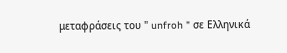μεταφράσεις του " unfroh " σε Ελληνικά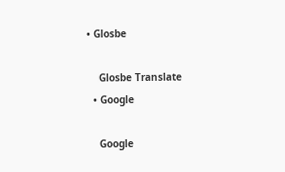• Glosbe

    Glosbe Translate
  • Google

    Google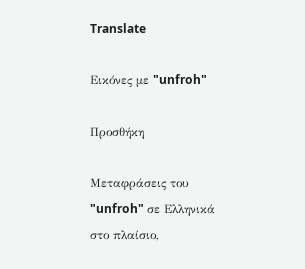Translate

Εικόνες με "unfroh"

Προσθήκη

Μεταφράσεις του "unfroh" σε Ελληνικά στο πλαίσιο,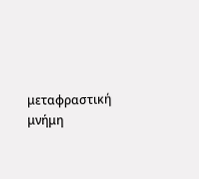μεταφραστική μνήμη